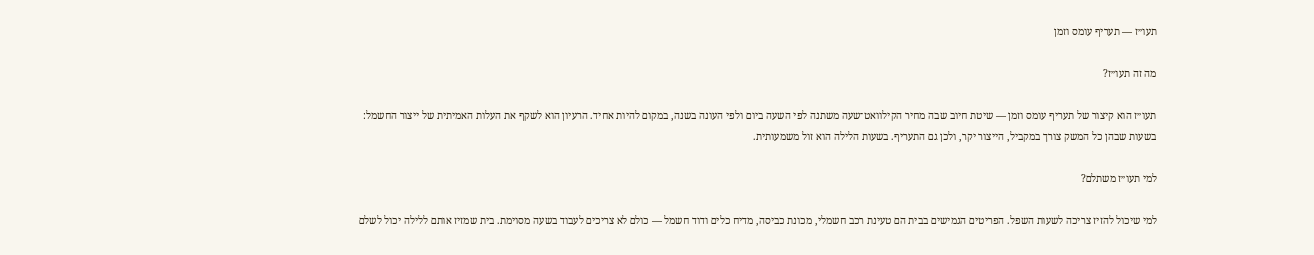תעו״ז — תעריף עומס וזמן

מה זה תעו״ז?

תעו״ז הוא קיצור של תעריף עומס וזמן — שיטת חיוב שבה מחיר הקילוואט־שעה משתנה לפי השעה ביום ולפי העונה בשנה, במקום להיות אחיד. הרעיון הוא לשקף את העלות האמיתית של ייצור החשמל: בשעות שבהן כל המשק צורך במקביל, הייצור יקר, ולכן גם התעריף. בשעות הלילה הוא זול משמעותית.

למי תעו״ז משתלם?

למי שיכול להזיז צריכה לשעות השפל. הפריטים הגמישים בבית הם טעינת רכב חשמלי, מכונת כביסה, מדיח כלים ודוד חשמל — כולם לא צריכים לעבוד בשעה מסוימת. בית שמזיז אותם ללילה יכול לשלם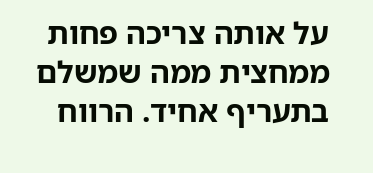על אותה צריכה פחות ממחצית ממה שמשלם בתעריף אחיד. הרווח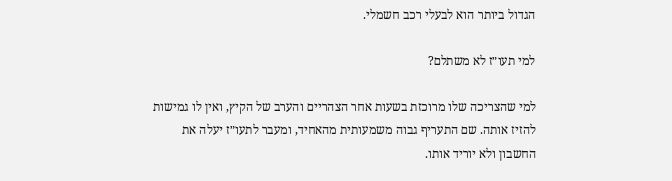הגדול ביותר הוא לבעלי רכב חשמלי.

למי תעו״ז לא משתלם?

למי שהצריכה שלו מרוכזת בשעות אחר הצהריים והערב של הקיץ, ואין לו גמישות להזיז אותה. שם התעריף גבוה משמעותית מהאחיד, ומעבר לתעו״ז יעלה את החשבון ולא יוריד אותו.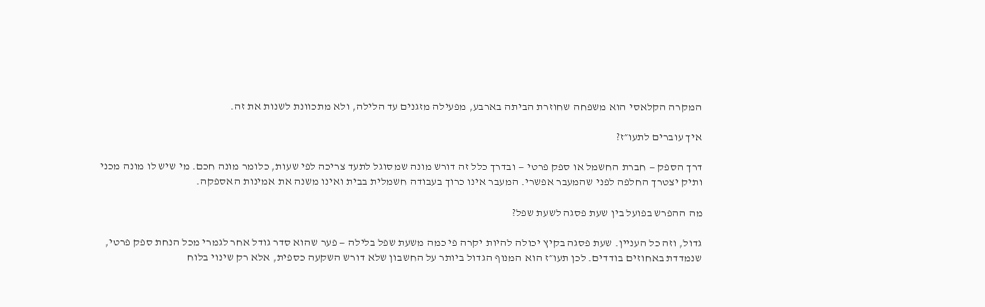המקרה הקלאסי הוא משפחה שחוזרת הביתה בארבע, מפעילה מזגנים עד הלילה, ולא מתכוונת לשנות את זה.

איך עוברים לתעו״ז?

דרך הספק — חברת החשמל או ספק פרטי — ובדרך כלל זה דורש מונה שמסוגל לתעד צריכה לפי שעות, כלומר מונה חכם. מי שיש לו מונה מכני ותיק יצטרך החלפה לפני שהמעבר אפשרי. המעבר אינו כרוך בעבודה חשמלית בבית ואינו משנה את אמינות האספקה.

מה ההפרש בפועל בין שעת פסגה לשעת שפל?

גדול, וזה כל העניין. שעת פסגה בקיץ יכולה להיות יקרה פי כמה משעת שפל בלילה — פער שהוא סדר גודל אחר לגמרי מכל הנחת ספק פרטי, שנמדדת באחוזים בודדים. לכן תעו״ז הוא המנוף הגדול ביותר על החשבון שלא דורש השקעה כספית, אלא רק שינוי בלוח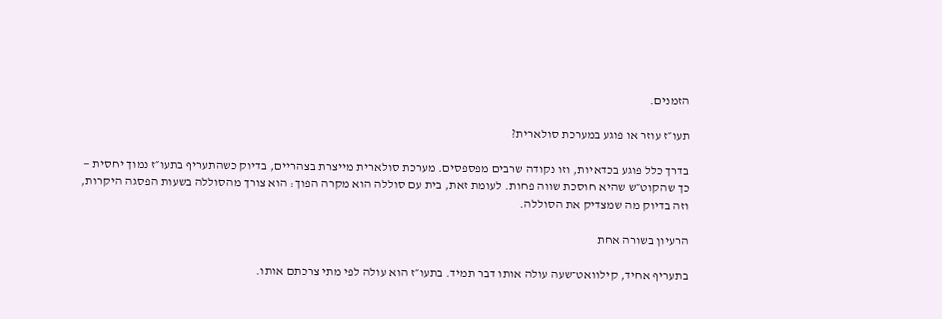הזמנים.

תעו״ז עוזר או פוגע במערכת סולארית?

בדרך כלל פוגע בכדאיות, וזו נקודה שרבים מפספסים. מערכת סולארית מייצרת בצהריים, בדיוק כשהתעריף בתעו״ז נמוך יחסית — כך שהקוט״ש שהיא חוסכת שווה פחות. לעומת זאת, בית עם סוללה הוא מקרה הפוך: הוא צורך מהסוללה בשעות הפסגה היקרות, וזה בדיוק מה שמצדיק את הסוללה.

הרעיון בשורה אחת

בתעריף אחיד, קילוואט־שעה עולה אותו דבר תמיד. בתעו״ז הוא עולה לפי מתי צרכתם אותו.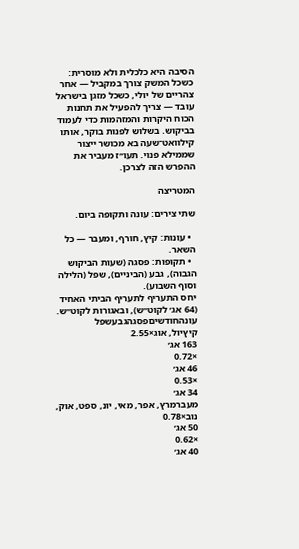הסיבה היא כלכלית ולא מוסרית: כשכל המשק צורך במקביל — אחר צהריים של יולי, כשכל מזגן בישראל עובד — צריך להפעיל את תחנות הכוח היקרות והמזהמות כדי לעמוד בביקוש. בשלוש לפנות בוקר, אותו קילוואט־שעה בא מכושר ייצור שממילא פנוי. תעו״ז מעביר את ההפרש הזה לצרכן.

המטריצה

שתי צירים: עונה ותקופה ביום.

  • עונות: קיץ, חורף, ומעבר — כל השאר.
  • תקופות: פסגה (שעות הביקוש הגבוה), גבע (הביניים), שפל (הלילה וסוף השבוע).
יחס התעריף לתעריף הביתי האחיד (64 אג׳ לקוט״ש), ובאגורות לקוט״ש.
עונהחודשיםפסגהגבעשפל
קיץיול, אוג×2.55
163 אג׳
×0.72
46 אג׳
×0.53
34 אג׳
מעברמרץ, אפר, מאי, יונ, ספט, אוק, נוב×0.78
50 אג׳
×0.62
40 אג׳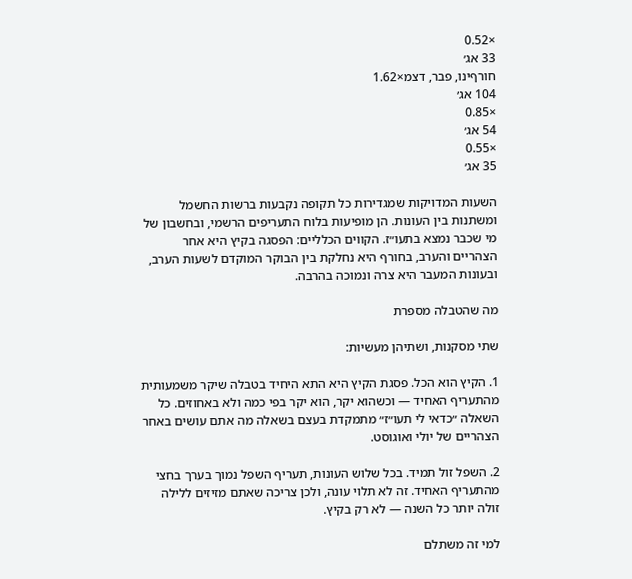×0.52
33 אג׳
חורףינו, פבר, דצמ×1.62
104 אג׳
×0.85
54 אג׳
×0.55
35 אג׳

השעות המדויקות שמגדירות כל תקופה נקבעות ברשות החשמל ומשתנות בין העונות. הן מופיעות בלוח התעריפים הרשמי, ובחשבון של מי שכבר נמצא בתעו״ז. הקווים הכלליים: הפסגה בקיץ היא אחר הצהריים והערב, בחורף היא נחלקת בין הבוקר המוקדם לשעות הערב, ובעונות המעבר היא צרה ונמוכה בהרבה.

מה שהטבלה מספרת

שתי מסקנות, ושתיהן מעשיות:

1. הקיץ הוא הכל. פסגת הקיץ היא התא היחיד בטבלה שיקר משמעותית מהתעריף האחיד — וכשהוא יקר, הוא יקר בפי כמה ולא באחוזים. כל השאלה ״כדאי לי תעו״ז״ מתמקדת בעצם בשאלה מה אתם עושים באחר הצהריים של יולי ואוגוסט.

2. השפל זול תמיד. בכל שלוש העונות, תעריף השפל נמוך בערך בחצי מהתעריף האחיד. זה לא תלוי עונה, ולכן צריכה שאתם מזיזים ללילה זולה יותר כל השנה — לא רק בקיץ.

למי זה משתלם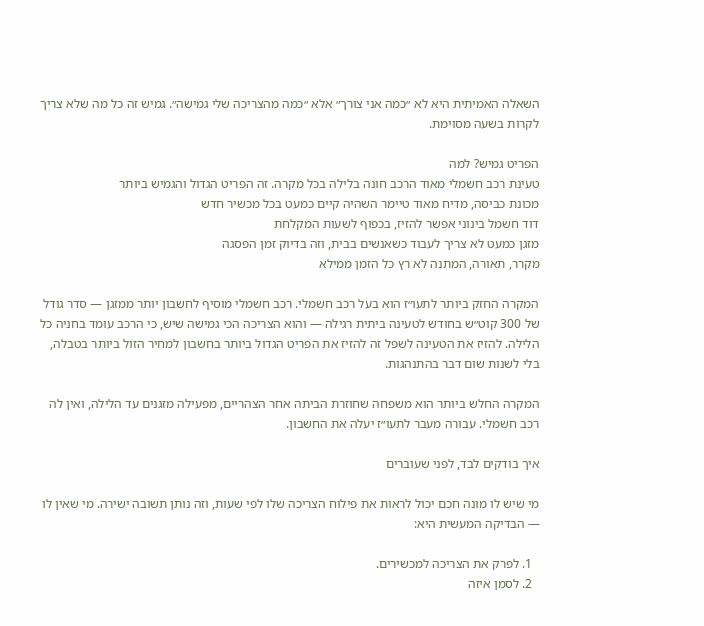השאלה האמיתית היא לא ״כמה אני צורך״ אלא ״כמה מהצריכה שלי גמישה״. גמיש זה כל מה שלא צריך לקרות בשעה מסוימת.

הפריט גמיש? למה
טעינת רכב חשמלי מאוד הרכב חונה בלילה בכל מקרה. זה הפריט הגדול והגמיש ביותר
מכונת כביסה, מדיח מאוד טיימר השהיה קיים כמעט בכל מכשיר חדש
דוד חשמל בינוני אפשר להזיז, בכפוף לשעות המקלחת
מזגן כמעט לא צריך לעבוד כשאנשים בבית, וזה בדיוק זמן הפסגה
מקרר, תאורה, המתנה לא רץ כל הזמן ממילא

המקרה החזק ביותר לתעו״ז הוא בעל רכב חשמלי. רכב חשמלי מוסיף לחשבון יותר ממזגן — סדר גודל של 300 קוט״ש בחודש לטעינה ביתית רגילה — והוא הצריכה הכי גמישה שיש, כי הרכב עומד בחניה כל הלילה. להזיז את הטעינה לשפל זה להזיז את הפריט הגדול ביותר בחשבון למחיר הזול ביותר בטבלה, בלי לשנות שום דבר בהתנהגות.

המקרה החלש ביותר הוא משפחה שחוזרת הביתה אחר הצהריים, מפעילה מזגנים עד הלילה, ואין לה רכב חשמלי. עבורה מעבר לתעו״ז יעלה את החשבון.

איך בודקים לבד, לפני שעוברים

מי שיש לו מונה חכם יכול לראות את פילוח הצריכה שלו לפי שעות, וזה נותן תשובה ישירה. מי שאין לו — הבדיקה המעשית היא:

  1. לפרק את הצריכה למכשירים.
  2. לסמן איזה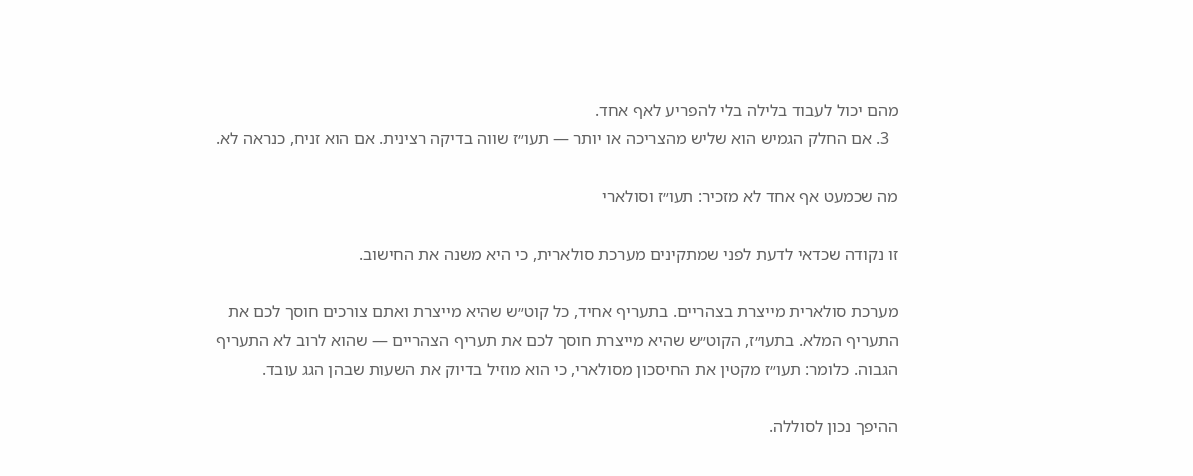מהם יכול לעבוד בלילה בלי להפריע לאף אחד.
  3. אם החלק הגמיש הוא שליש מהצריכה או יותר — תעו״ז שווה בדיקה רצינית. אם הוא זניח, כנראה לא.

מה שכמעט אף אחד לא מזכיר: תעו״ז וסולארי

זו נקודה שכדאי לדעת לפני שמתקינים מערכת סולארית, כי היא משנה את החישוב.

מערכת סולארית מייצרת בצהריים. בתעריף אחיד, כל קוט״ש שהיא מייצרת ואתם צורכים חוסך לכם את התעריף המלא. בתעו״ז, הקוט״ש שהיא מייצרת חוסך לכם את תעריף הצהריים — שהוא לרוב לא התעריף הגבוה. כלומר: תעו״ז מקטין את החיסכון מסולארי, כי הוא מוזיל בדיוק את השעות שבהן הגג עובד.

ההיפך נכון לסוללה.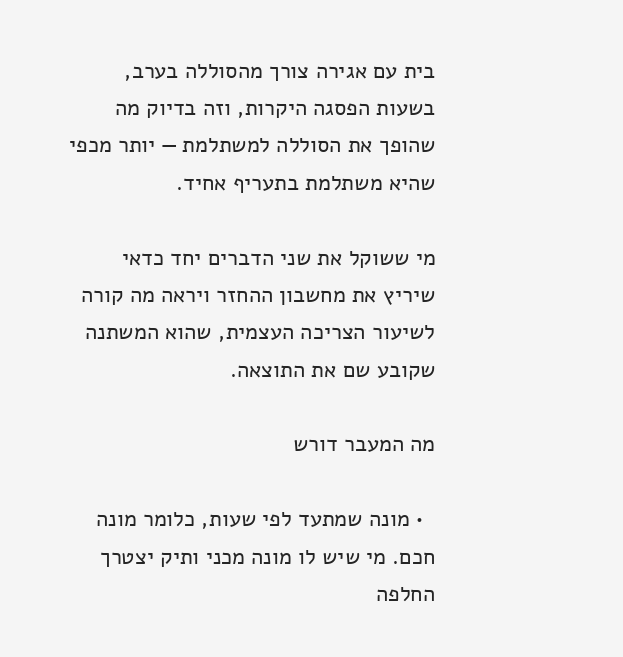בית עם אגירה צורך מהסוללה בערב, בשעות הפסגה היקרות, וזה בדיוק מה שהופך את הסוללה למשתלמת — יותר מכפי שהיא משתלמת בתעריף אחיד.

מי ששוקל את שני הדברים יחד כדאי שיריץ את מחשבון ההחזר ויראה מה קורה לשיעור הצריכה העצמית, שהוא המשתנה שקובע שם את התוצאה.

מה המעבר דורש

  • מונה שמתעד לפי שעות, כלומר מונה חכם. מי שיש לו מונה מכני ותיק יצטרך החלפה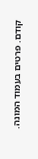קודם. פרטים בעמוד המונה.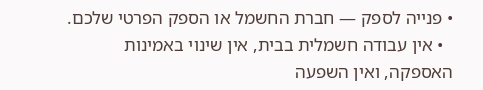• פנייה לספק — חברת החשמל או הספק הפרטי שלכם.
  • אין עבודה חשמלית בבית, אין שינוי באמינות האספקה, ואין השפעה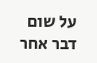על שום דבר אחר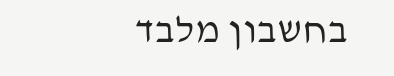בחשבון מלבד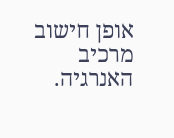אופן חישוב מרכיב האנרגיה.